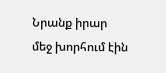Նրանք իրար մեջ խորհում էին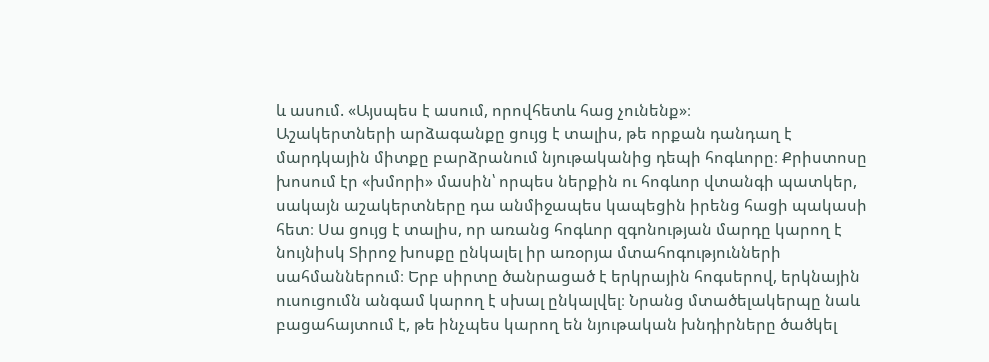և ասում. «Այսպես է ասում, որովհետև հաց չունենք»։
Աշակերտների արձագանքը ցույց է տալիս, թե որքան դանդաղ է մարդկային միտքը բարձրանում նյութականից դեպի հոգևորը։ Քրիստոսը խոսում էր «խմորի» մասին՝ որպես ներքին ու հոգևոր վտանգի պատկեր, սակայն աշակերտները դա անմիջապես կապեցին իրենց հացի պակասի հետ։ Սա ցույց է տալիս, որ առանց հոգևոր զգոնության մարդը կարող է նույնիսկ Տիրոջ խոսքը ընկալել իր առօրյա մտահոգությունների սահմաններում։ Երբ սիրտը ծանրացած է երկրային հոգսերով, երկնային ուսուցումն անգամ կարող է սխալ ընկալվել։ Նրանց մտածելակերպը նաև բացահայտում է, թե ինչպես կարող են նյութական խնդիրները ծածկել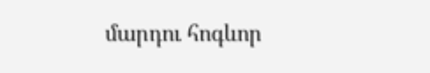մարդու հոգևոր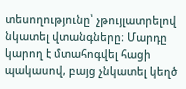տեսողությունը՝ չթույլատրելով նկատել վտանգները։ Մարդը կարող է մտահոգվել հացի պակասով, բայց չնկատել կեղծ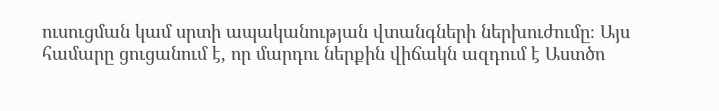ուսուցման կամ սրտի ապականության վտանգների ներխուժումը։ Այս համարը ցուցանում է, որ մարդու ներքին վիճակն ազդում է Աստծո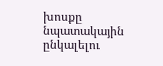խոսքը նպատակային ընկալելու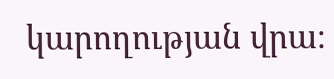կարողության վրա։